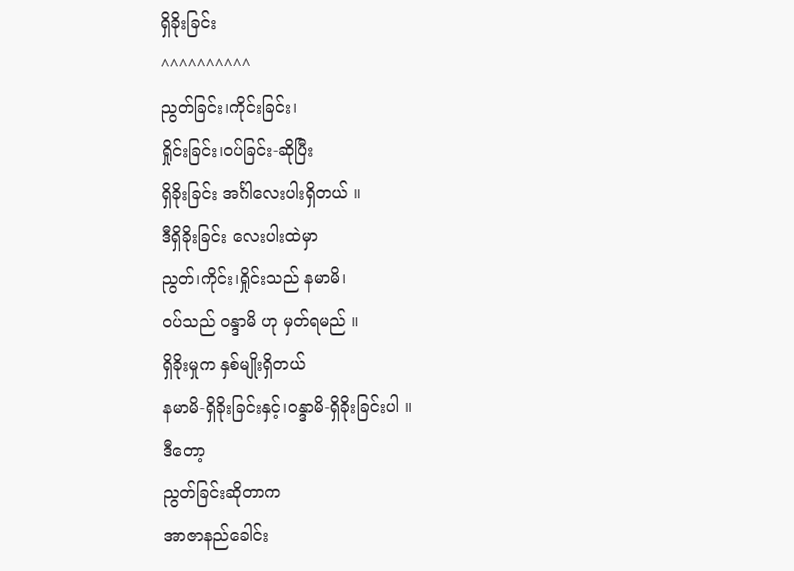ရှိခိုးခြင်း
^^^^^^^^^^
ညွတ်ခြင်း၊ကိုင်းခြင်း၊
ရှိုင်းခြင်း၊ဝပ်ခြင်း-ဆိုပြီး
ရှိခိုးခြင်း အင်္ဂါလေးပါးရှိတယ် ။
ဒီရှိခိုးခြင်း လေးပါးထဲမှာ
ညွတ်၊ကိုင်း၊ရှိုင်းသည် နမာမိ၊
ဝပ်သည် ဝန္ဒာမိ ဟု မှတ်ရမည် ။
ရှိခိုးမှုက နှစ်မျိုးရှိတယ်
နမာမိ-ရှိခိုးခြင်းနှင့်၊ဝန္ဒာမိ-ရှိခိုးခြင်းပါ ။
ဒီတော့
ညွတ်ခြင်းဆိုတာက
အာဇာနည်ခေါင်း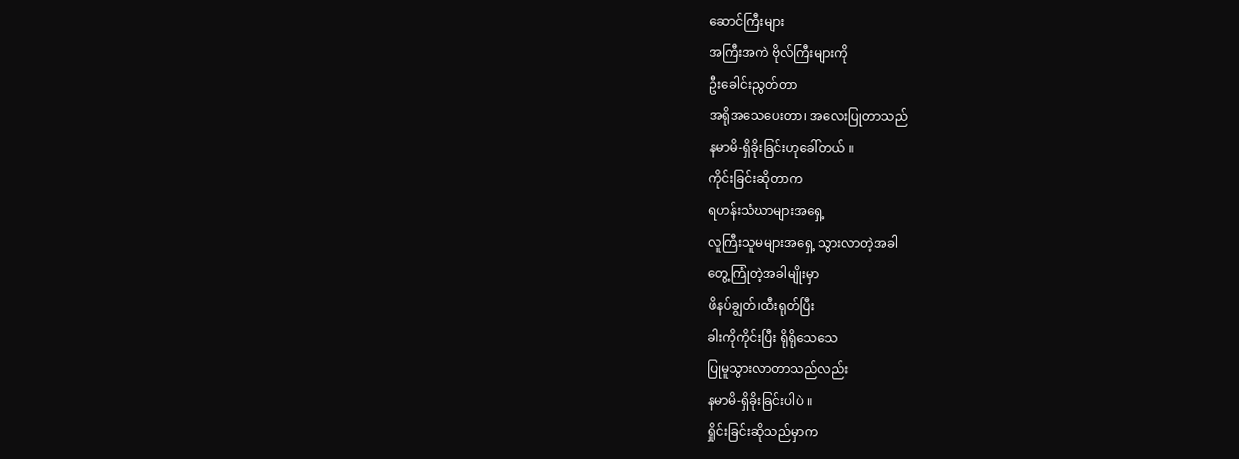ဆောင်ကြီးများ
အကြီးအကဲ ဗိုလ်ကြီးများကို
ဦးခေါင်းညွတ်တာ
အရိုအသေပေးတာ၊ အလေးပြုတာသည်
နမာမိ-ရှိခိုးခြင်းဟုခေါ်တယ် ။
ကိုင်းခြင်းဆိုတာက
ရဟန်းသံဃာများအရှေ့
လူကြီးသူမများအရှေ့ သွားလာတဲ့အခါ
တွေ့ကြုံတဲ့အခါမျိုးမှာ
ဖိနပ်ချွတ်၊ထီးရုတ်ပြီး
ခါးကိုကိုင်းပြီး ရိုရိုသေသေ
ပြုမူသွားလာတာသည်လည်း
နမာမိ-ရှိခိုးခြင်းပါပဲ ။
ရှိုင်းခြင်းဆိုသည်မှာက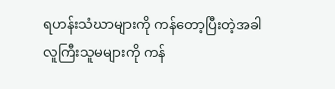ရဟန်းသံဃာများကို ကန်တော့ပြီးတဲ့အခါ
လူကြီးသူမများကို ကန်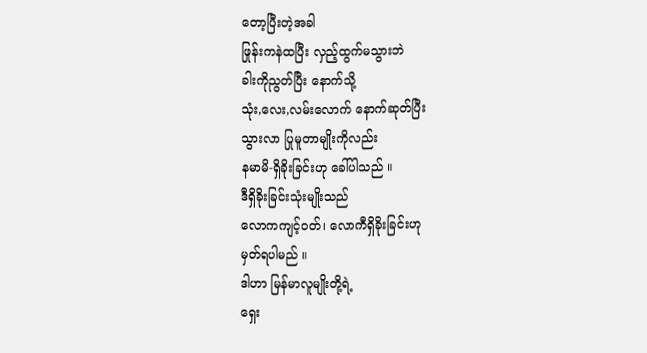တော့ပြီးတဲ့အခါ
ဖြုန်းကနဲထပြီး လှည့်ထွက်မသွားဘဲ
ခါးကိုညွတ်ပြီး နောက်သို့
သုံး,လေး,လမ်းလောက် နောက်ဆုတ်ပြီး
သွားလာ ပြုမူတာမျိုးကိုလည်း
နမာမိ-ရှိခိုးခြင်းဟု ခေါ်ပါသည် ။
ဒီရှိခိုးခြင်းသုံးမျိုးသည်
လောကကျင့်ဝတ်၊ လောကီရှိခိုးခြင်းဟု
မှတ်ရပါမည် ။
ဒါဟာ မြန်မာလူမျိုးတို့ရဲ့
ရှေး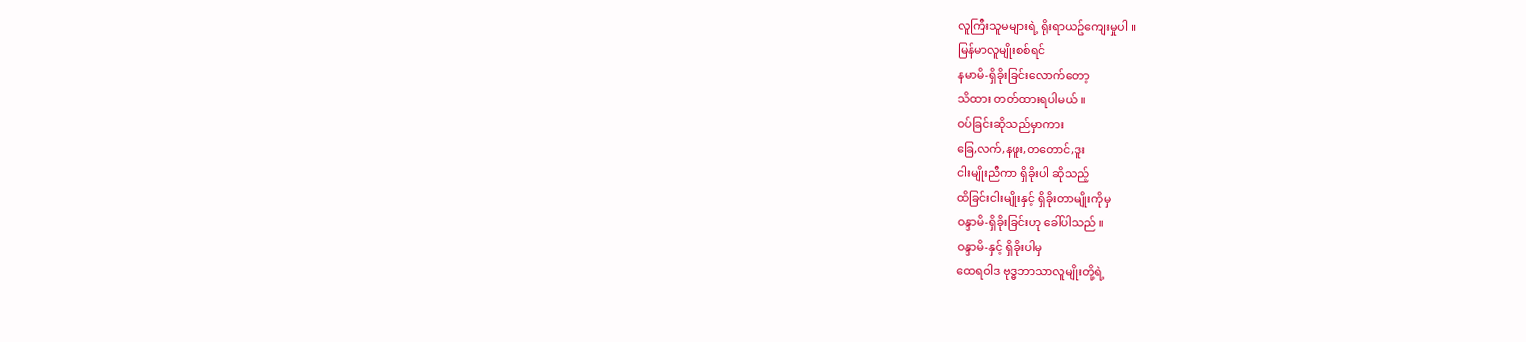လူကြီးသူမများရဲ့ ရိုးရာယဥ်ကျေးမှုပါ ။
မြန်မာလူမျိုးစစ်ရင်
နမာမိ-ရှိခိုးခြင်းလောက်တော့
သိထား တတ်ထားရပါမယ် ။
ဝပ်ခြင်းဆိုသည်မှာကား
ခြေ,လက်,နဖူး,တတောင်,ဒူး
ငါးမျိုးညီကာ ရှိခိုးပါ ဆိုသည့်
ထိခြင်းငါးမျိုးနှင့် ရှိခိုးတာမျိုးကိုမှ
ဝန္ဒာမိ-ရှိခိုးခြင်းဟု ခေါ်ပါသည် ။
ဝန္ဒာမိ-နှင့် ရှိခိုးပါမှ
ထေရဝါဒ ဗုဒ္ဓဘာသာလူမျိုးတို့ရဲ့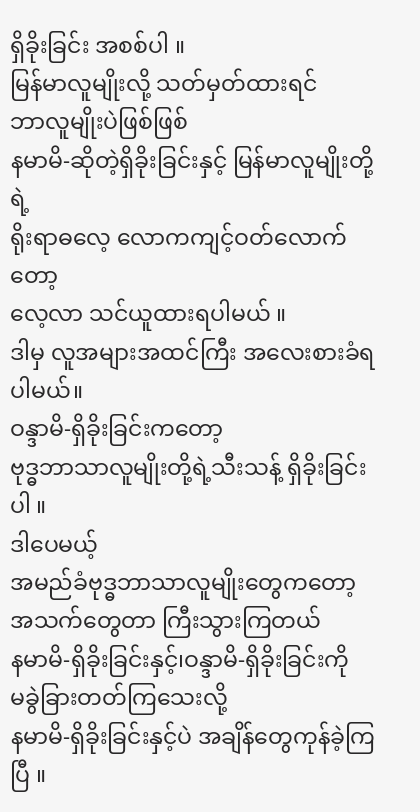ရှိခိုးခြင်း အစစ်ပါ ။
မြန်မာလူမျိုးလို့ သတ်မှတ်ထားရင်
ဘာလူမျိုးပဲဖြစ်ဖြစ်
နမာမိ-ဆိုတဲ့ရှိခိုးခြင်းနှင့် မြန်မာလူမျိုးတို့ရဲ့
ရိုးရာဓလေ့ လောကကျင့်ဝတ်လောက်တော့
လေ့လာ သင်ယူထားရပါမယ် ။
ဒါမှ လူအများအထင်ကြီး အလေးစားခံရပါမယ်။
ဝန္ဒာမိ-ရှိခိုးခြင်းကတော့
ဗုဒ္ဓဘာသာလူမျိုးတို့ရဲ့သီးသန့် ရှိခိုးခြင်းပါ ။
ဒါပေမယ့်
အမည်ခံဗုဒ္ဓဘာသာလူမျိုးတွေကတော့
အသက်တွေတာ ကြီးသွားကြတယ်
နမာမိ-ရှိခိုးခြင်းနှင့်၊ဝန္ဒာမိ-ရှိခိုးခြင်းကို
မခွဲခြားတတ်ကြသေးလို့
နမာမိ-ရှိခိုးခြင်းနှင့်ပဲ အချိန်တွေကုန်ခဲ့ကြပြီ ။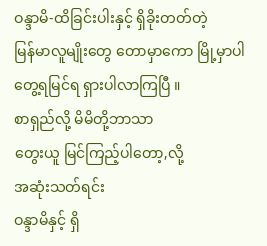ဝန္ဒာမိ-ထိခြင်းပါးနှင့် ရှိခိုးတတ်တဲ့
မြန်မာလူမျိုးတွေ တောမှာကော မြို့မှာပါ
တွေ့ရမြင်ရ ရှားပါလာကြပြီ ။
စာရှည်လို့ မိမိတို့ဘာသာ
တွေးယူ မြင်ကြည့်ပါတော့,လို့
အဆုံးသတ်ရင်း
ဝန္ဒာမိနှင့် ရှိ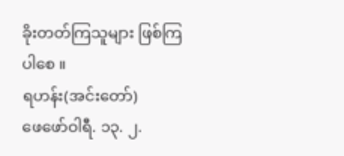ခိုးတတ်ကြသူများ ဖြစ်ကြပါစေ ။
ရဟန်း(အင်းတော်)
ဖေဖော်ဝါရီ. ၁၃. ၂.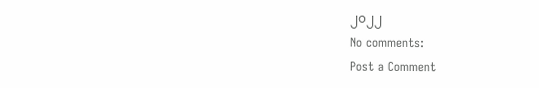၂၀၂၂
No comments:
Post a Comment